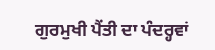ਗੁਰਮੁਖੀ ਪੈਂਤੀ ਦਾ ਪੰਦਰ੍ਹਵਾਂ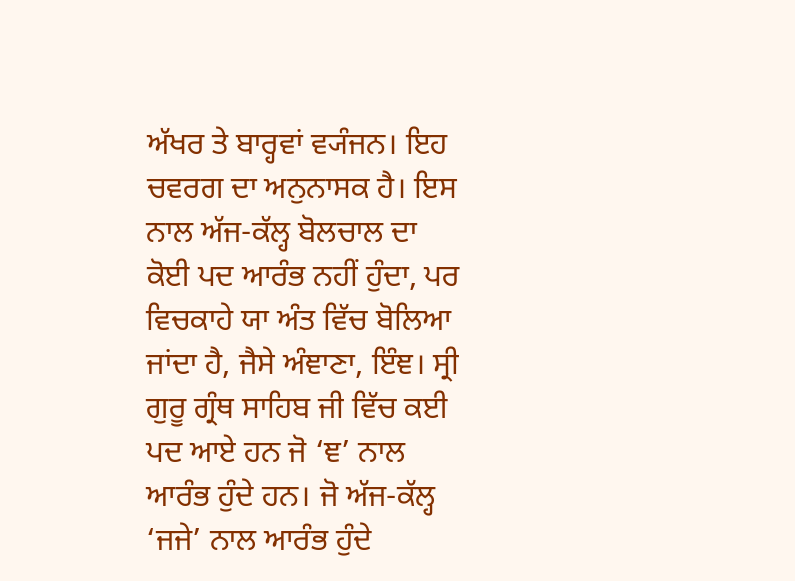ਅੱਖਰ ਤੇ ਬਾਰ੍ਹਵਾਂ ਵ੍ਯੰਜਨ। ਇਹ ਚਵਰਗ ਦਾ ਅਨੁਨਾਸਕ ਹੈ। ਇਸ ਨਾਲ ਅੱਜ-ਕੱਲ੍ਹ ਬੋਲਚਾਲ ਦਾ ਕੋਈ ਪਦ ਆਰੰਭ ਨਹੀਂ ਹੁੰਦਾ, ਪਰ ਵਿਚਕਾਹੇ ਯਾ ਅੰਤ ਵਿੱਚ ਬੋਲਿਆ ਜਾਂਦਾ ਹੈ, ਜੈਸੇ ਅੰਞਾਣਾ, ਇੰਞ। ਸ੍ਰੀ ਗੁਰੂ ਗ੍ਰੰਥ ਸਾਹਿਬ ਜੀ ਵਿੱਚ ਕਈ ਪਦ ਆਏ ਹਨ ਜੋ ‘ਞ’ ਨਾਲ ਆਰੰਭ ਹੁੰਦੇ ਹਨ। ਜੋ ਅੱਜ-ਕੱਲ੍ਹ ‘ਜਜੇ’ ਨਾਲ ਆਰੰਭ ਹੁੰਦੇ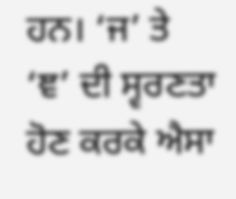ਹਨ। ‘ਜ’ ਤੇ ‘ਞ’ ਦੀ ਸ੍ਵਰਣਤਾ ਹੋਣ ਕਰਕੇ ਐਸਾ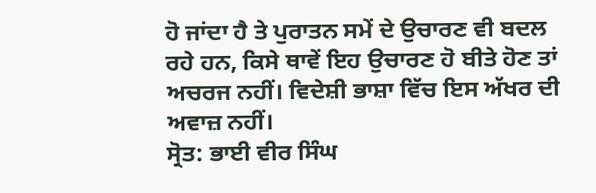ਹੋ ਜਾਂਦਾ ਹੈ ਤੇ ਪੁਰਾਤਨ ਸਮੇਂ ਦੇ ਉਚਾਰਣ ਵੀ ਬਦਲ ਰਹੇ ਹਨ, ਕਿਸੇ ਥਾਵੇਂ ਇਹ ਉਚਾਰਣ ਹੋ ਬੀਤੇ ਹੋਣ ਤਾਂ ਅਚਰਜ ਨਹੀਂ। ਵਿਦੇਸ਼ੀ ਭਾਸ਼ਾ ਵਿੱਚ ਇਸ ਅੱਖਰ ਦੀ ਅਵਾਜ਼ ਨਹੀਂ।
ਸ੍ਰੋਤ: ਭਾਈ ਵੀਰ ਸਿੰਘ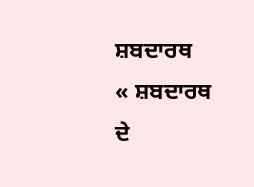ਸ਼ਬਦਾਰਥ
« ਸ਼ਬਦਾਰਥ ਦੇ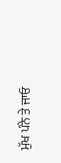ਮੁੱਖ ਪੰਨੇ ਤੇ ਜਾਓ